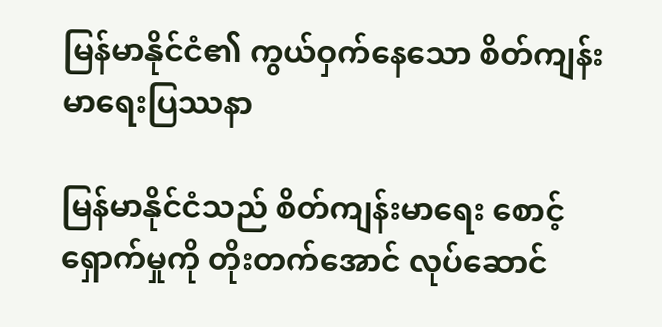မြန်မာနိုင်ငံ၏ ကွယ်ဝှက်နေသော စိတ်ကျန်းမာရေးပြဿနာ

မြန်မာနိုင်ငံသည် စိတ်ကျန်းမာရေး စောင့်ရှောက်မှုကို တိုးတက်အောင် လုပ်ဆောင်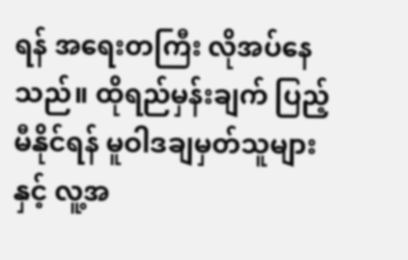ရန် အရေးတကြီး လိုအပ်နေသည်။ ထိုရည်မှန်းချက် ပြည့်မီနိုင်ရန် မူဝါဒချမှတ်သူများနှင့် လူ့အ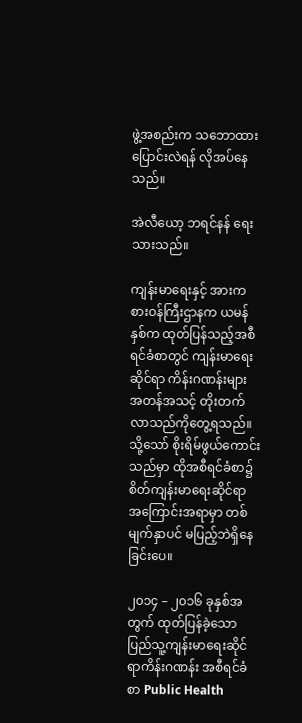ဖွဲ့အစည်းက သဘောထား ပြောင်းလဲရန် လိုအပ်နေသည်။

အဲလီယော့ ဘရင်နန် ရေးသားသည်။

ကျန်းမာရေးနှင့် အားကစားဝန်ကြီးဌာနက ယမန်နှစ်က ထုတ်ပြန်သည့်အစီရင်ခံစာတွင် ကျန်းမာရေးဆိုင်ရာ ကိန်းဂဏန်းများ အတန်အသင့် တိုးတက်လာသည်ကိုတွေ့ရသည်။ သို့သော် စိုးရိမ်ဖွယ်ကောင်းသည်မှာ ထိုအစီရင်ခံစာ၌ စိတ်ကျန်းမာရေးဆိုင်ရာ အကြောင်းအရာမှာ တစ်မျက်နှာပင် မပြည့်ဘဲရှိနေခြင်းပေ။

၂၀၁၄ – ၂၀၁၆ ခုနှစ်အတွက် ထုတ်ပြန်ခဲ့သော ပြည်သူ့ကျန်းမာရေးဆိုင်ရာကိန်းဂဏန်း အစီရင်ခံစာ Public Health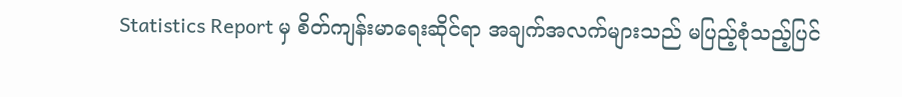Statistics Report မှ စိတ်ကျန်းမာရေးဆိုင်ရာ အချက်အလက်များသည် မပြည့်စုံသည့်ပြင်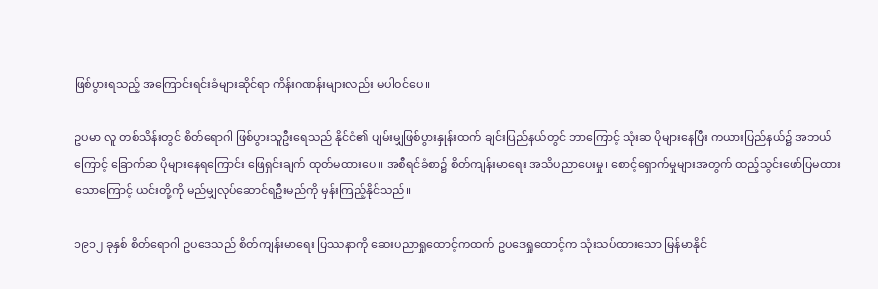ဖြစ်ပွားရသည့် အကြောင်းရင်းခံများဆိုင်ရာ ကိန်းဂဏန်းများလည်း မပါဝင်ပေ။

ဥပမာ လူ တစ်သိန်းတွင် စိတ်ရောဂါ ဖြစ်ပွားသူဦးရေသည် နိုင်ငံ၏ ပျမ်းမျှဖြစ်ပွားနှုန်းထက် ချင်းပြည်နယ်တွင် ဘာကြောင့် သုံးဆ ပိုများနေပြီး ကယားပြည်နယ်၌ အဘယ်ကြောင့် ခြောက်ဆ ပိုများနေရကြောင်း ဖြေရှင်းချက် ထုတ်မထားပေ။ အစီရင်ခံစာ၌ စိတ်ကျန်းမာရေး အသိပညာပေးမှု၊ စောင့်ရှောက်မှုများအတွက် ထည့်သွင်းဖော်ပြမထားသောကြောင့် ယင်းတို့ကို မည်မျှလုပ်ဆောင်ရဦးမည်ကို မှန်းကြည့်နိုင်သည်။

၁၉၁၂ ခုနှစ် စိတ်ရောဂါ ဥပဒေသည် စိတ်ကျန်းမာရေး ပြဿနာကို ဆေးပညာရှုထောင့်ကထက် ဥပဒေရှုထောင့်က သုံးသပ်ထားသော မြန်မာနိုင်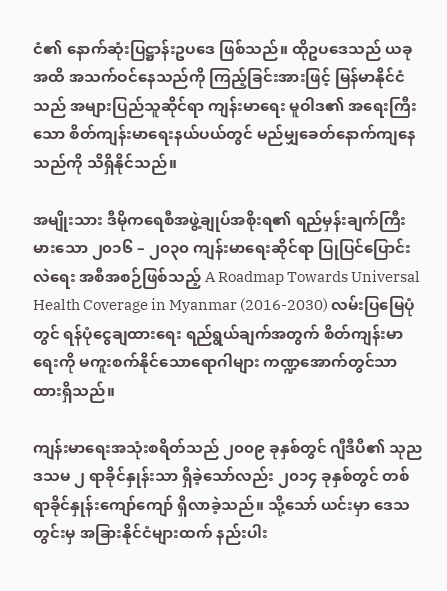ငံ၏ နောက်ဆုံးပြဋ္ဌာန်းဥပဒေ ဖြစ်သည်။ ထိုဥပဒေသည် ယခုအထိ အသက်ဝင်နေသည်ကို ကြည့်ခြင်းအားဖြင့် မြန်မာနိုင်ငံသည် အများပြည်သူဆိုင်ရာ ကျန်းမာရေး မူဝါဒ၏ အရေးကြီးသော စိတ်ကျန်းမာရေးနယ်ပယ်တွင် မည်မျှခေတ်နောက်ကျနေသည်ကို သိရှိနိုင်သည်။

အမျိုးသား ဒီမိုကရေစီအဖွဲ့ချုပ်အစိုးရ၏ ရည်မှန်းချက်ကြီးမားသော ၂၀၁၆ – ၂၀၃၀ ကျန်းမာရေးဆိုင်ရာ ပြုပြင်ပြောင်းလဲရေး အစီအစဉ်ဖြစ်သည့် A Roadmap Towards Universal Health Coverage in Myanmar (2016-2030) လမ်းပြမြေပုံတွင် ရန်ပုံငွေချထားရေး ရည်ရွယ်ချက်အတွက် စိတ်ကျန်းမာရေးကို မကူးစက်နိုင်သောရောဂါများ ကဏ္ဍအောက်တွင်သာ ထားရှိသည်။

ကျန်းမာရေးအသုံးစရိတ်သည် ၂၀၀၉ ခုနှစ်တွင် ဂျီဒီပီ၏ သုည ဒသမ ၂ ရာခိုင်နှုန်းသာ ရှိခဲ့သော်လည်း ၂၀၁၄ ခုနှစ်တွင် တစ်ရာခိုင်နှုန်းကျော်ကျော် ရှိလာခဲ့သည်။ သို့သော် ယင်းမှာ ဒေသတွင်းမှ အခြားနိုင်ငံများထက် နည်းပါး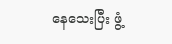နေသေးပြီး ဖွံ့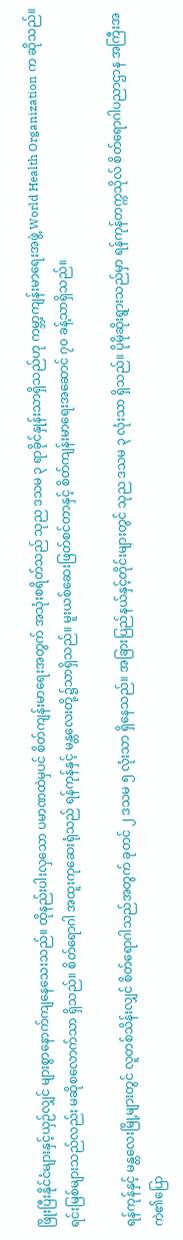ဖြိုးပြီးနိုင်ငံများနှင့်ယှဉ်လျှင် များစွာနောက်ကျနေသေးသည်။ ထိုနည်းပါးလှသော ပမာဏထဲမှပင် စိတ်ကျန်းမာရေးအတွက် အသုံးစရိတ်သည် သုည ဒသမ ၃ ရာခိုင်နှုန်းသာရှိသည်ဟု ကမ္ဘာ့ကျန်းမာရေးအဖွဲ့ World Health Organization က ဆိုသည်။ ရင်းမြစ်များသည်လည်း မဆိုစလောက်သာ ရှိသည်။ စိတ်ရောဂါ အထူးကုဆေးရုံသည် ရန်ကုန်နှင့် မန္တလေးတို့၌သာရှိသည်။ မူးယစ်ဆေးဖြတ်စင်တာနှင့် စိတ်ကျန်းမာရေးအဆောင် ၇၀ ခန့်သာရှိသည်။

ရန်ကုန်နှင့် မန္တလေးမြို့များတွင် လူတစ်သိန်းလျှင် စိတ်ရောဂါသည်အတွက် ခုတင် ၂ ဒသမ ၅ လုံးသာ ရှိနေသည်။ အခြားပြည်နယ်နှင့်တိုင်းများတွင် သုည ဒသမ ၃ လုံးသာ ရှိသည်။ ပိုမိုဆိုးရွားသည်မှာ ရန်ကုန်တက္ကသိုလ် စိတ်ရောဂါပညာဌာန အကြီးအကဲ၏ပြော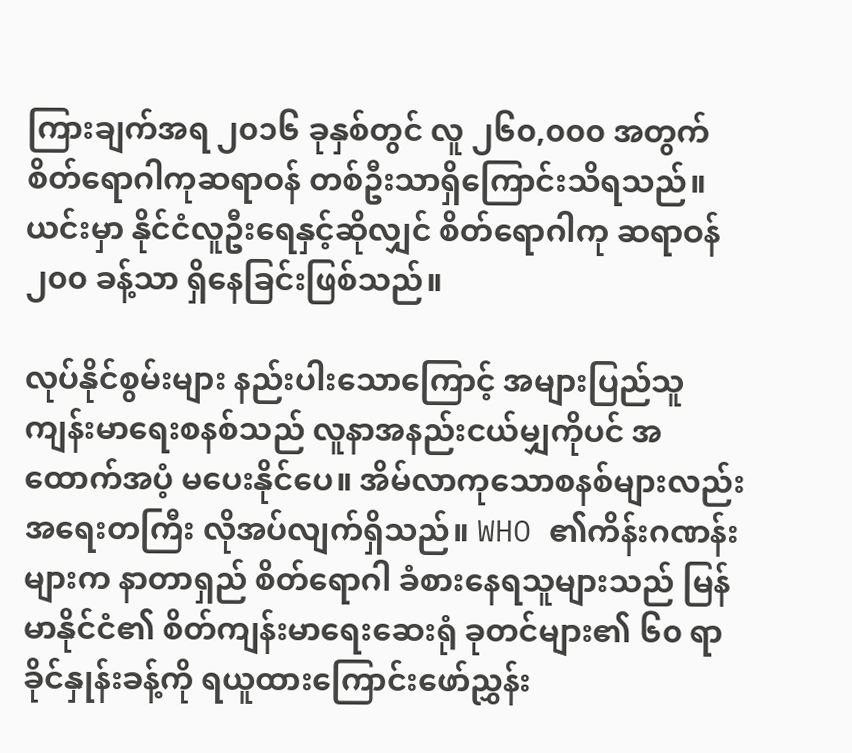ကြားချက်အရ ၂၀၁၆ ခုနှစ်တွင် လူ ၂၆၀,၀၀၀ အတွက် စိတ်ရောဂါကုဆရာဝန် တစ်ဦးသာရှိကြောင်းသိရသည်။ ယင်းမှာ နိုင်ငံလူဦးရေနှင့်ဆိုလျှင် စိတ်ရောဂါကု ဆရာဝန် ၂၀၀ ခန့်သာ ရှိနေခြင်းဖြစ်သည်။

လုပ်နိုင်စွမ်းများ နည်းပါးသောကြောင့် အများပြည်သူ ကျန်းမာရေးစနစ်သည် လူနာအနည်းငယ်မျှကိုပင် အထောက်အပံ့ မပေးနိုင်ပေ။ အိမ်လာကုသောစနစ်များလည်း အရေးတကြီး လိုအပ်လျက်ရှိသည်။ WHO ၏ကိန်းဂဏန်းများက နာတာရှည် စိတ်ရောဂါ ခံစားနေရသူများသည် မြန်မာနိုင်ငံ၏ စိတ်ကျန်းမာရေးဆေးရုံ ခုတင်များ၏ ၆၀ ရာခိုင်နှုန်းခန့်ကို ရယူထားကြောင်းဖော်ညွှန်း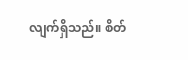လျက်ရှိသည်။ စိတ်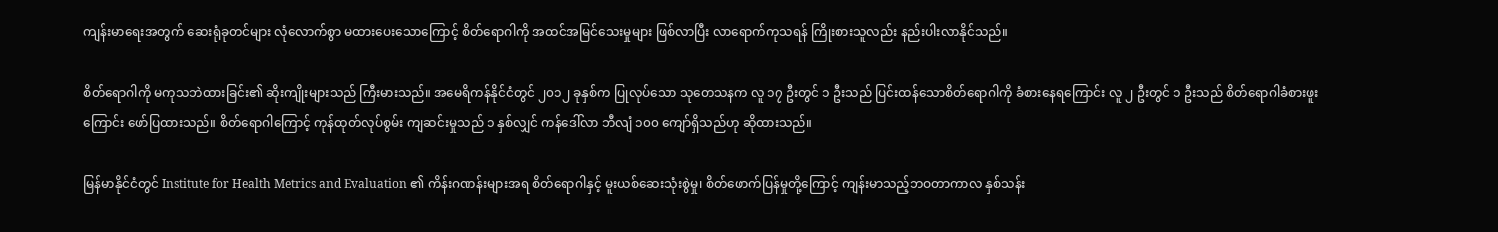ကျန်းမာရေးအတွက် ဆေးရုံခုတင်များ လုံလောက်စွာ မထားပေးသောကြောင့် စိတ်ရောဂါကို အထင်အမြင်သေးမှုများ ဖြစ်လာပြီး လာရောက်ကုသရန် ကြိုးစားသူလည်း နည်းပါးလာနိုင်သည်။

စိတ်ရောဂါကို မကုသဘဲထားခြင်း၏ ဆိုးကျိုးများသည် ကြီးမားသည်။ အမေရိကန်နိုင်ငံတွင် ၂၀၁၂ ခုနှစ်က ပြုလုပ်သော သုတေသနက လူ ၁၇ ဦးတွင် ၁ ဦးသည် ပြင်းထန်သောစိတ်ရောဂါကို ခံစားနေရကြောင်း လူ ၂ ဦးတွင် ၁ ဦးသည် စိတ်ရောဂါခံစားဖူးကြောင်း ဖော်ပြထားသည်။ စိတ်ရောဂါကြောင့် ကုန်ထုတ်လုပ်စွမ်း ကျဆင်းမှုသည် ၁ နှစ်လျှင် ကန်ဒေါ်လာ ဘီလျံ ၁၀၀ ကျော်ရှိသည်ဟု ဆိုထားသည်။

မြန်မာနိုင်ငံတွင် Institute for Health Metrics and Evaluation ၏ ကိန်းဂဏန်းများအရ စိတ်ရောဂါနှင့် မူးယစ်ဆေးသုံးစွဲမှု၊ စိတ်ဖောက်ပြန်မှုတို့ကြောင့် ကျန်းမာသည့်ဘဝတာကာလ နှစ်သန်း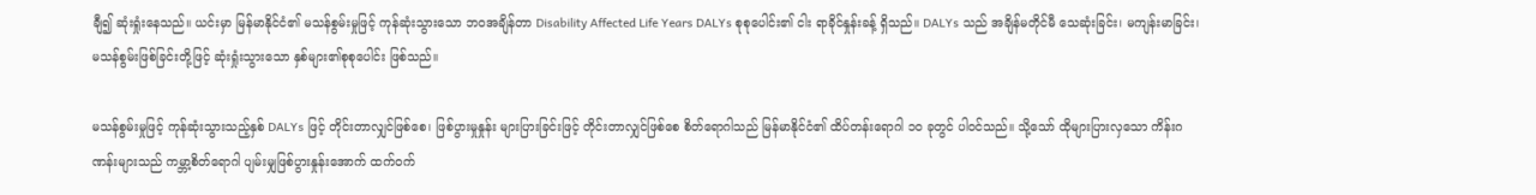ချီ၍ ဆုံးရှုံးနေသည်။ ယင်းမှာ မြန်မာနိုင်ငံ၏ မသန်စွမ်းမှုဖြင့် ကုန်ဆုံးသွားသော ဘဝအချိန်တာ Disability Affected Life Years DALYs စုစုပေါင်း၏ ငါး ရာခိုင်နှုန်းခန့် ရှိသည်။ DALYs သည် အချိန်မတိုင်မီ သေဆုံးခြင်း၊ မကျန်းမာခြင်း၊ မသန်စွမ်းဖြစ်ခြင်းတို့ဖြင့် ဆုံးရှုံးသွားသော နှစ်များ၏စုစုပေါင်း ဖြစ်သည်။

မသန်စွမ်းမှုဖြင့် ကုန်ဆုံးသွားသည့်နှစ် DALYs ဖြင့် တိုင်းတာလျှင်ဖြစ်စေ၊ ဖြစ်ပွားမှုနှုန်း များပြားခြင်းဖြင့် တိုင်းတာလျှင်ဖြစ်စေ စိတ်ရောဂါသည် မြန်မာနိုင်ငံ၏ ထိပ်တန်းရောဂါ ၁၀ ခုတွင် ပါဝင်သည်။ သို့သော် ထိုများပြားလှသော ကိန်းဂဏန်းများသည် ကမ္ဘာ့စိတ်ရောဂါ ပျမ်းမျှဖြစ်ပွားနှုန်းအောက် ထက်ဝက်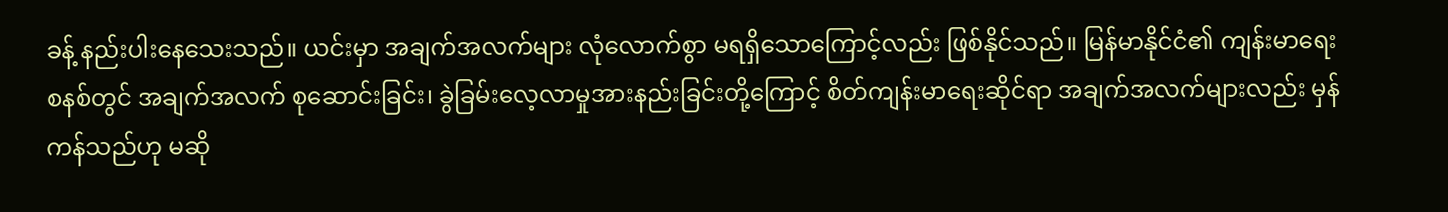ခန့် နည်းပါးနေသေးသည်။ ယင်းမှာ အချက်အလက်များ လုံလောက်စွာ မရရှိသောကြောင့်လည်း ဖြစ်နိုင်သည်။ မြန်မာနိုင်ငံ၏ ကျန်းမာရေးစနစ်တွင် အချက်အလက် စုဆောင်းခြင်း၊ ခွဲခြမ်းလေ့လာမှုအားနည်းခြင်းတို့ကြောင့် စိတ်ကျန်းမာရေးဆိုင်ရာ အချက်အလက်များလည်း မှန်ကန်သည်ဟု မဆို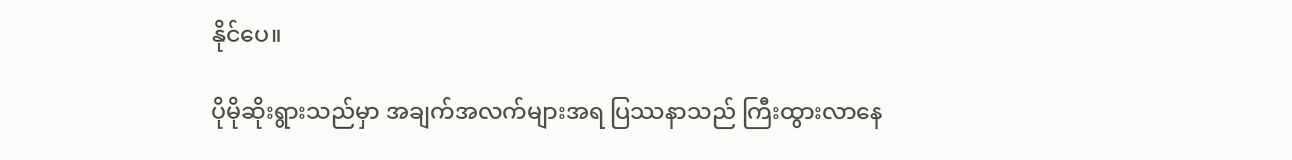နိုင်ပေ။

ပိုမိုဆိုးရွားသည်မှာ အချက်အလက်များအရ ပြဿနာသည် ကြီးထွားလာနေ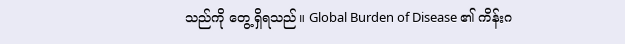သည်ကို တွေ့ရှိရသည်။ Global Burden of Disease ၏ ကိန်းဂ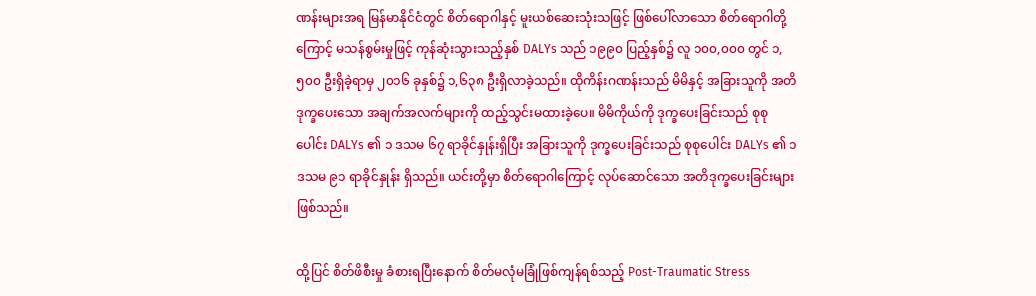ဏန်းများအရ မြန်မာနိုင်ငံတွင် စိတ်ရောဂါနှင့် မူးယစ်ဆေးသုံးသဖြင့် ဖြစ်ပေါ်လာသော စိတ်ရောဂါတို့ကြောင့် မသန်စွမ်းမှုဖြင့် ကုန်ဆုံးသွားသည့်နှစ် DALYs သည် ၁၉၉၀ ပြည့်နှစ်၌ လူ ၁၀၀,၀၀၀ တွင် ၁,၅၀၀ ဦးရှိခဲ့ရာမှ ၂၀၁၆ ခုနှစ်၌ ၁,၆၃၈ ဦးရှိလာခဲ့သည်။ ထိုကိန်းဂဏန်းသည် မိမိနှင့် အခြားသူကို အတိဒုက္ခပေးသော အချက်အလက်များကို ထည့်သွင်းမထားခဲ့ပေ။ မိမိကိုယ်ကို ဒုက္ခပေးခြင်းသည် စုစုပေါင်း DALYs ၏ ၁ ဒသမ ၆၇ ရာခိုင်နှုန်းရှိပြီး အခြားသူကို ဒုက္ခပေးခြင်းသည် စုစုပေါင်း DALYs ၏ ၁ ဒသမ ၉၁ ရာခိုင်နှုန်း ရှိသည်။ ယင်းတို့မှာ စိတ်ရောဂါကြောင့် လုပ်ဆောင်သော အတိဒုက္ခပေးခြင်းများ ဖြစ်သည်။

ထို့ပြင် စိတ်ဖိစီးမှု ခံစားရပြီးနောက် စိတ်မလုံမခြုံဖြစ်ကျန်ရစ်သည့် Post-Traumatic Stress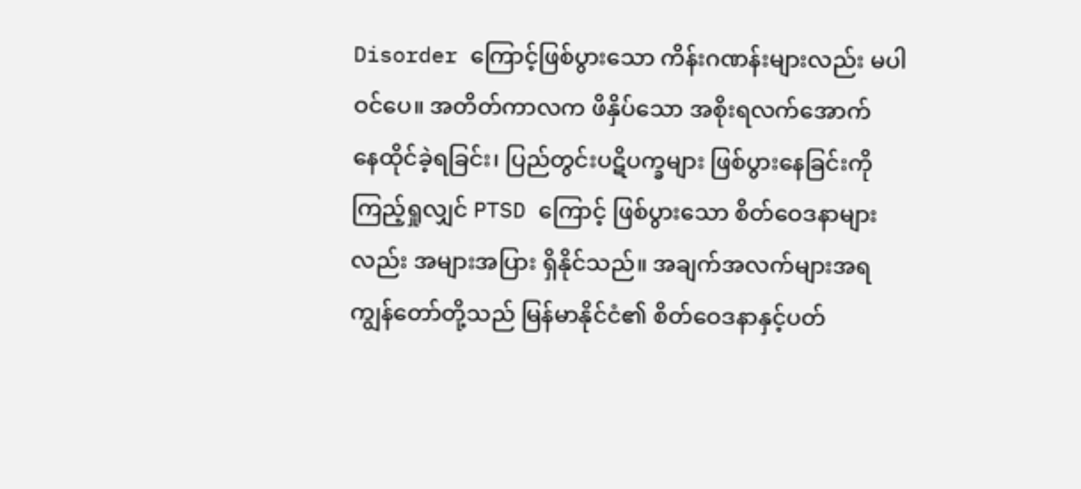Disorder ကြောင့်ဖြစ်ပွားသော ကိန်းဂဏန်းများလည်း မပါဝင်ပေ။ အတိတ်ကာလက ဖိနှိပ်သော အစိုးရလက်အောက်  နေထိုင်ခဲ့ရခြင်း၊ ပြည်တွင်းပဋိပက္ခများ ဖြစ်ပွားနေခြင်းကို ကြည့်ရှုလျှင် PTSD ကြောင့် ဖြစ်ပွားသော စိတ်ဝေဒနာများလည်း အများအပြား ရှိနိုင်သည်။ အချက်အလက်များအရ ကျွန်တော်တို့သည် မြန်မာနိုင်ငံ၏ စိတ်ဝေဒနာနှင့်ပတ်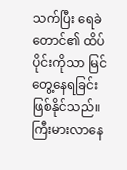သက်ပြီး ရေခဲတောင်၏ ထိပ်ပိုင်းကိုသာ မြင်တွေ့နေရခြင်း ဖြစ်နိုင်သည်။ ကြီးမားလာနေ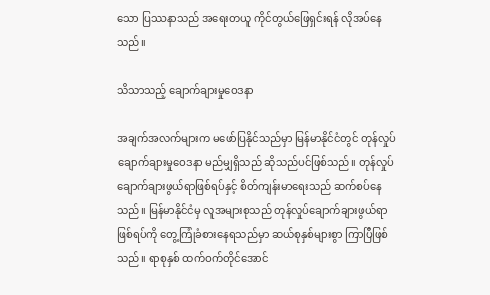သော ပြဿနာသည် အရေးတယူ ကိုင်တွယ်ဖြေရှင်းရန် လိုအပ်နေသည်။

သိသာသည့် ချောက်ချားမှုဝေဒနာ

အချက်အလက်များက မဖော်ပြနိုင်သည်မှာ မြန်မာနိုင်ငံတွင် တုန်လှုပ်ချောက်ချားမှုဝေဒနာ မည်မျှရှိသည် ဆိုသည်ပင်ဖြစ်သည်။ တုန်လှုပ်ချောက်ချားဖွယ်ရာဖြစ်ရပ်နှင့် စိတ်ကျန်းမာရေးသည် ဆက်စပ်နေသည်။ မြန်မာနိုင်ငံမှ လူအများစုသည် တုန်လှုပ်ချောက်ချားဖွယ်ရာဖြစ်ရပ်ကို တွေ့ကြုံခံစားနေရသည်မှာ ဆယ်စုနှစ်များစွာ ကြာပြီဖြစ်သည်။ ရာစုနှစ် ထက်ဝက်တိုင်အောင်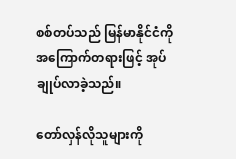စစ်တပ်သည် မြန်မာနိုင်ငံကို အကြောက်တရားဖြင့် အုပ်ချုပ်လာခဲ့သည်။

တော်လှန်လိုသူများကို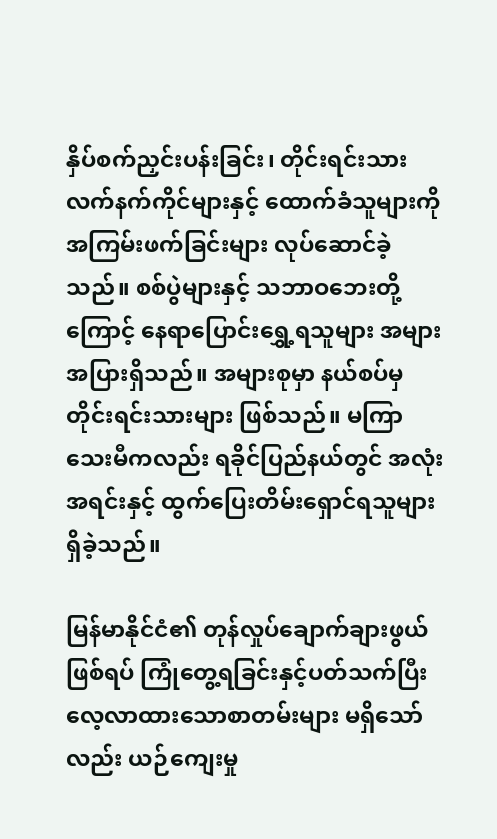နှိပ်စက်ညှင်းပန်းခြင်း၊ တိုင်းရင်းသား လက်နက်ကိုင်များနှင့် ထောက်ခံသူများကို အကြမ်းဖက်ခြင်းများ လုပ်ဆောင်ခဲ့သည်။ စစ်ပွဲများနှင့် သဘာဝဘေးတို့ကြောင့် နေရာပြောင်းရွှေ့ရသူများ အများအပြားရှိသည်။ အများစုမှာ နယ်စပ်မှ တိုင်းရင်းသားများ ဖြစ်သည်။ မကြာသေးမီကလည်း ရခိုင်ပြည်နယ်တွင် အလုံးအရင်းနှင့် ထွက်ပြေးတိမ်းရှောင်ရသူများ ရှိခဲ့သည်။

မြန်မာနိုင်ငံ၏ တုန်လှုပ်ချောက်ချားဖွယ်ဖြစ်ရပ် ကြုံတွေ့ရခြင်းနှင့်ပတ်သက်ပြီး လေ့လာထားသောစာတမ်းများ မရှိသော်လည်း ယဉ်ကျေးမှု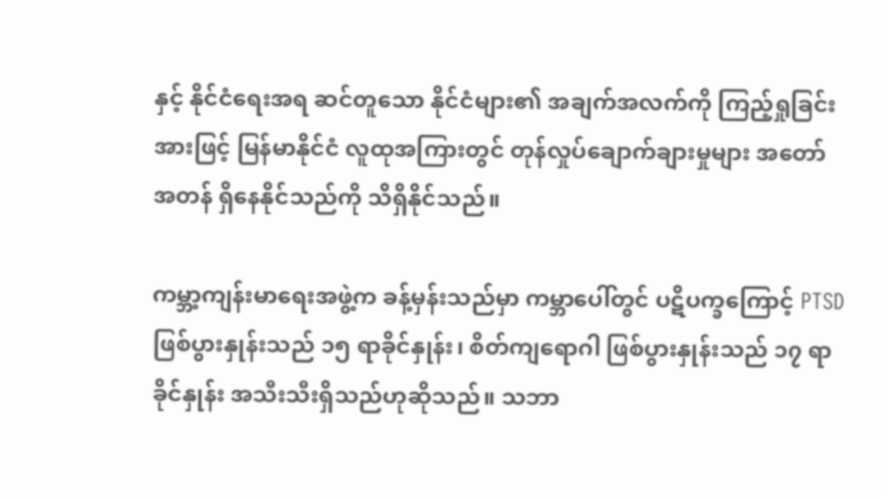နှင့် နိုင်ငံရေးအရ ဆင်တူသော နိုင်ငံများ၏ အချက်အလက်ကို ကြည့်ရှုခြင်းအားဖြင့် မြန်မာနိုင်ငံ လူထုအကြားတွင် တုန်လှုပ်ချောက်ချားမှုများ အတော်အတန် ရှိနေနိုင်သည်ကို သိရှိနိုင်သည်။

ကမ္ဘာ့ကျန်းမာရေးအဖွဲ့က ခန့်မှန်းသည်မှာ ကမ္ဘာပေါ်တွင် ပဋိပက္ခကြောင့် PTSD ဖြစ်ပွားနှုန်းသည် ၁၅ ရာခိုင်နှုန်း၊ စိတ်ကျရောဂါ ဖြစ်ပွားနှုန်းသည် ၁၇ ရာခိုင်နှုန်း အသီးသီးရှိသည်ဟုဆိုသည်။ သဘာ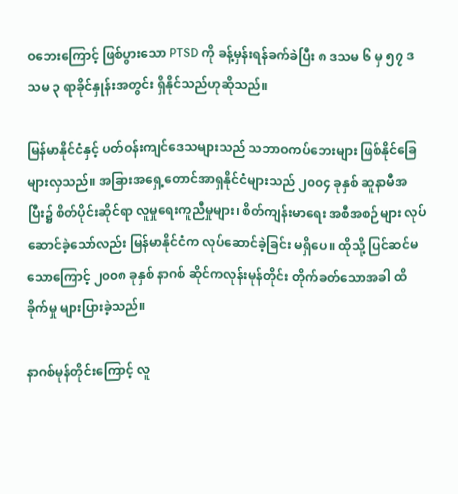ဝဘေးကြောင့် ဖြစ်ပွားသော PTSD ကို ခန့်မှန်းရန်ခက်ခဲပြီး ၈ ဒသမ ၆ မှ ၅၇ ဒသမ ၃ ရာခိုင်နှုန်းအတွင်း ရှိနိုင်သည်ဟုဆိုသည်။

မြန်မာနိုင်ငံနှင့် ပတ်ဝန်းကျင်ဒေသများသည် သဘာဝကပ်ဘေးများ ဖြစ်နိုင်ခြေများလှသည်။ အခြားအရှေ့တောင်အာရှနိုင်ငံများသည် ၂၀၀၄ ခုနှစ် ဆူနာမီအပြီး၌ စိတ်ပိုင်းဆိုင်ရာ လူမှုရေးကူညီမှုများ၊ စိတ်ကျန်းမာရေး အစီအစဉ်များ လုပ်ဆောင်ခဲ့သော်လည်း မြန်မာနိုင်ငံက လုပ်ဆောင်ခဲ့ခြင်း မရှိပေ။ ထိုသို့ ပြင်ဆင်မသောကြောင့် ၂၀၀၈ ခုနှစ် နာဂစ် ဆိုင်ကလုန်းမုန်တိုင်း တိုက်ခတ်သောအခါ ထိခိုက်မှု များပြားခဲ့သည်။

နာဂစ်မုန်တိုင်းကြောင့် လူ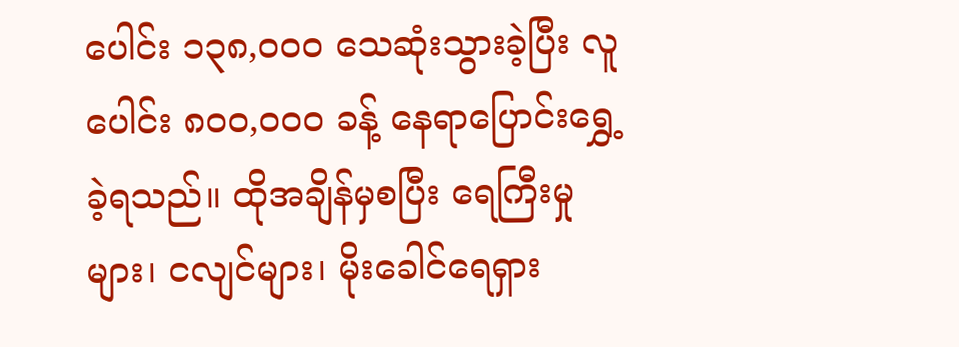ပေါင်း ၁၃၈,၀၀၀ သေဆုံးသွားခဲ့ပြီး လူပေါင်း ၈၀၀,၀၀၀ ခန့် နေရာပြောင်းရွှေ့ခဲ့ရသည်။ ထိုအချိန်မှစပြီး ရေကြီးမှုများ၊ ငလျင်များ၊ မိုးခေါင်ရေရှား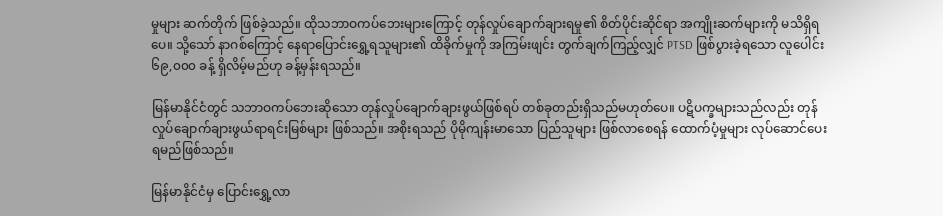မှုများ ဆက်တိုက် ဖြစ်ခဲ့သည်။ ထိုသဘာဝကပ်ဘေးများကြောင့် တုန်လှုပ်ချောက်ချားရမှု၏ စိတ်ပိုင်းဆိုင်ရာ အကျိုးဆက်များကို မသိရှိရပေ။ သို့သော် နာဂစ်ကြောင့် နေရာပြောင်းရွှေ့ရသူများ၏ ထိခိုက်မှုကို အကြမ်းဖျင်း တွက်ချက်ကြည့်လျှင် PTSD ဖြစ်ပွားခဲ့ရသော လူပေါင်း ၆၉,၀၀၀ ခန့် ရှိလိမ့်မည်ဟု ခန့်မှန်းရသည်။

မြန်မာနိုင်ငံတွင် သဘာဝကပ်ဘေးဆိုသော တုန်လှုပ်ချောက်ချားဖွယ်ဖြစ်ရပ် တစ်ခုတည်းရှိသည်မဟုတ်ပေ။ ပဋိပက္ခများသည်လည်း တုန်လှုပ်ချောက်ချားဖွယ်ရာရင်းမြစ်များ ဖြစ်သည်။ အစိုးရသည် ပိုမိုကျန်းမာသော ပြည်သူများ ဖြစ်လာစေရန် ထောက်ပံ့မှုများ လုပ်ဆောင်ပေးရမည်ဖြစ်သည်။

မြန်မာနိုင်ငံမှ ပြောင်းရွှေ့လာ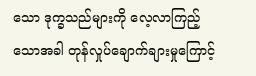သော ဒုက္ခသည်များကို လေ့လာကြည့်သောအခါ တုန်လှုပ်ချောက်ချားမှုကြောင့်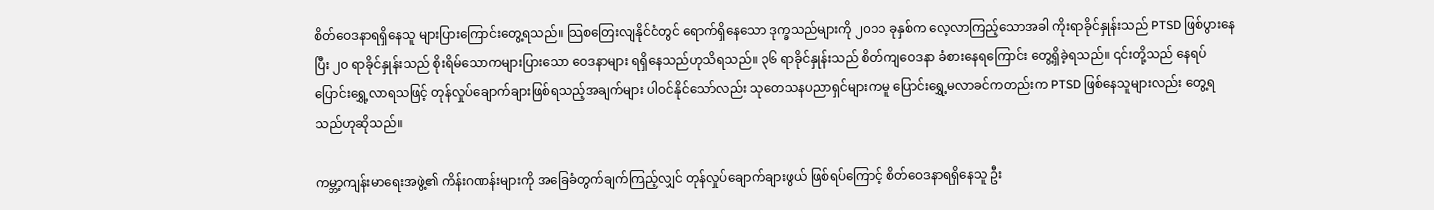စိတ်ဝေဒနာရရှိနေသူ များပြားကြောင်းတွေ့ရသည်။ သြစတြေးလျနိုင်ငံတွင် ရောက်ရှိနေသော ဒုက္ခသည်များကို ၂၀၁၁ ခုနှစ်က လေ့လာကြည့်သောအခါ ကိုးရာခိုင်နှုန်းသည် PTSD ဖြစ်ပွားနေပြီး ၂၀ ရာခိုင်နှုန်းသည် စိုးရိမ်သောကများပြားသော ဝေဒနာများ ရရှိနေသည်ဟုသိရသည်။ ၃၆ ရာခိုင်နှုန်းသည် စိတ်ကျဝေဒနာ ခံစားနေရကြောင်း တွေ့ရှိခဲ့ရသည်။ ၎င်းတို့သည် နေရပ်ပြောင်းရွှေ့လာရသဖြင့် တုန်လှုပ်ချောက်ချားဖြစ်ရသည့်အချက်များ ပါဝင်နိုင်သော်လည်း သုတေသနပညာရှင်များကမူ ပြောင်းရွှေ့မလာခင်ကတည်းက PTSD ဖြစ်နေသူများလည်း တွေ့ရသည်ဟုဆိုသည်။

ကမ္ဘာ့ကျန်းမာရေးအဖွဲ့၏ ကိန်းဂဏန်းများကို အခြေခံတွက်ချက်ကြည့်လျှင် တုန်လှုပ်ချောက်ချားဖွယ် ဖြစ်ရပ်ကြောင့် စိတ်ဝေဒနာရရှိနေသူ ဦး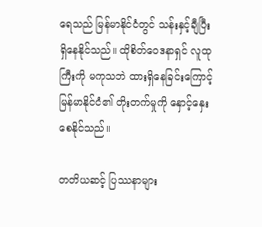ရေသည် မြန်မာနိုင်ငံတွင် သန်းနှင့်ချီပြီး ရှိနေနိုင်သည်။ ထိုစိတ်ဝေဒနာရှင် လူထုကြီးကို မကုသဘဲ ထားရှိနေခြင်းကြောင့် မြန်မာနိုင်ငံ၏ တိုးတက်မှုကို နှောင့်နှေးစေနိုင်သည်။

တတိယဆင့် ပြဿနာများ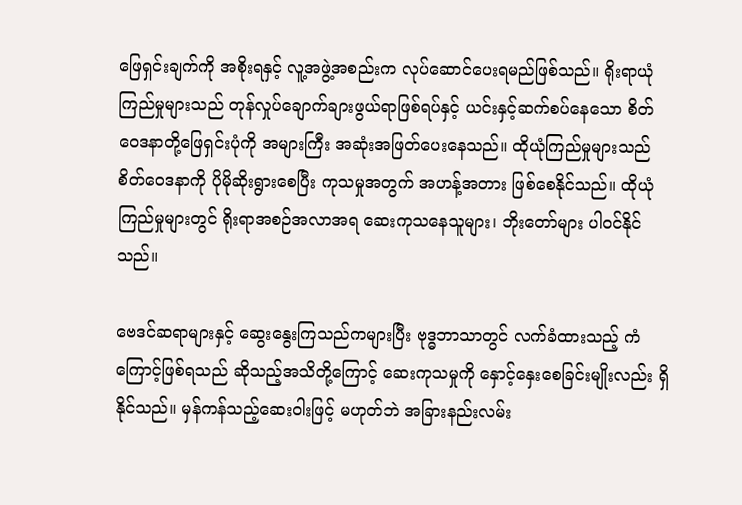ဖြေရှင်းချက်ကို အစိုးရနှင့် လူ့အဖွဲ့အစည်းက လုပ်ဆောင်ပေးရမည်ဖြစ်သည်။ ရိုးရာယုံကြည်မှုများသည် တုန်လှုပ်ချောက်ချားဖွယ်ရာဖြစ်ရပ်နှင့် ယင်းနှင့်ဆက်စပ်နေသော စိတ်ဝေဒနာတို့ဖြေရှင်းပုံကို အများကြီး အဆုံးအဖြတ်ပေးနေသည်။ ထိုယုံကြည်မှုများသည် စိတ်ဝေဒနာကို ပိုမိုဆိုးရွားစေပြီး ကုသမှုအတွက် အဟန့်အတား ဖြစ်စေနိုင်သည်။ ထိုယုံကြည်မှုများတွင် ရိုးရာအစဉ်အလာအရ ဆေးကုသနေသူများ၊ ဘိုးတော်များ ပါဝင်နိုင်သည်။

ဗေဒင်ဆရာများနှင့် ဆွေးနွေးကြသည်ကများပြီး ဗုဒ္ဓဘာသာတွင် လက်ခံထားသည့် ကံကြောင့်ဖြစ်ရသည် ဆိုသည့်အသိတို့ကြောင့် ဆေးကုသမှုကို နှောင့်နှေးစေခြင်းမျိုးလည်း ရှိနိုင်သည်။ မှန်ကန်သည့်ဆေးဝါးဖြင့် မဟုတ်ဘဲ အခြားနည်းလမ်း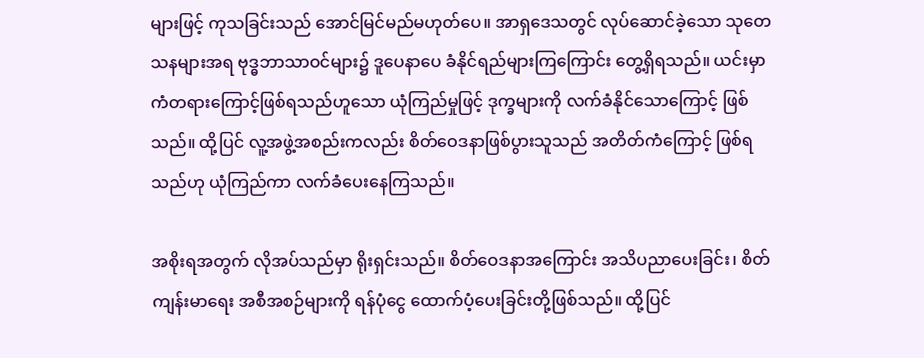များဖြင့် ကုသခြင်းသည် အောင်မြင်မည်မဟုတ်ပေ။ အာရှဒေသတွင် လုပ်ဆောင်ခဲ့သော သုတေသနများအရ ဗုဒ္ဓဘာသာဝင်များ၌ ဒူပေနာပေ ခံနိုင်ရည်များကြကြောင်း တွေ့ရှိရသည်။ ယင်းမှာ ကံတရားကြောင့်ဖြစ်ရသည်ဟူသော ယုံကြည်မှုဖြင့် ဒုက္ခများကို လက်ခံနိုင်သောကြောင့် ဖြစ်သည်။ ထို့ပြင် လူ့အဖွဲ့အစည်းကလည်း စိတ်ဝေဒနာဖြစ်ပွားသူသည် အတိတ်ကံကြောင့် ဖြစ်ရသည်ဟု ယုံကြည်ကာ လက်ခံပေးနေကြသည်။

အစိုးရအတွက် လိုအပ်သည်မှာ ရိုးရှင်းသည်။ စိတ်ဝေဒနာအကြောင်း အသိပညာပေးခြင်း၊ စိတ်ကျန်းမာရေး အစီအစဉ်များကို ရန်ပုံငွေ ထောက်ပံ့ပေးခြင်းတို့ဖြစ်သည်။ ထို့ပြင်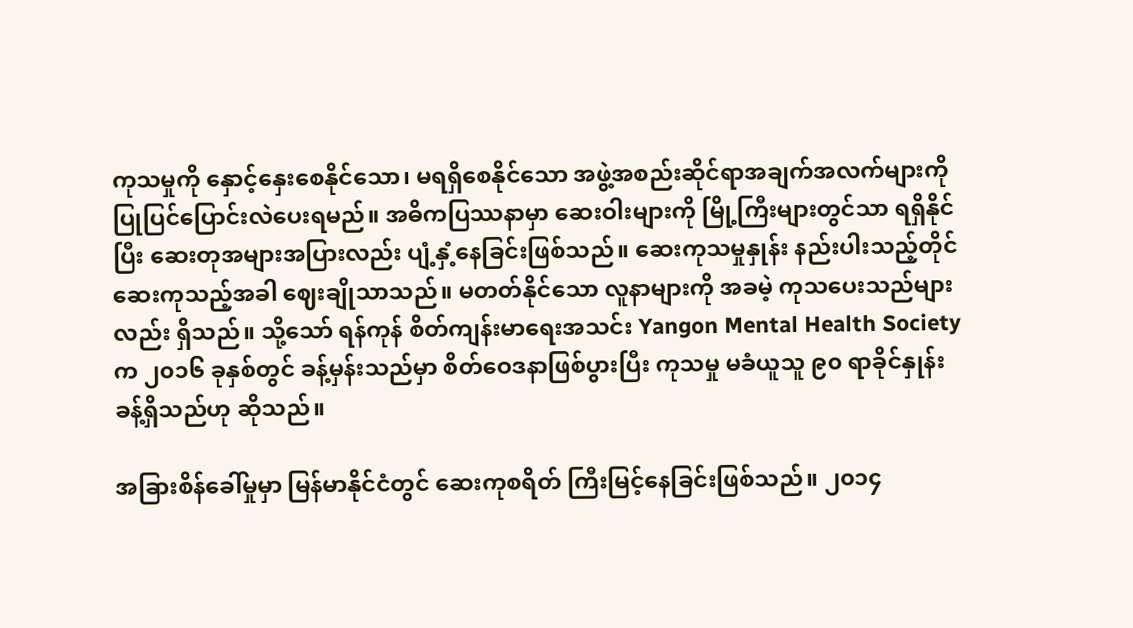ကုသမှုကို နှောင့်နှေးစေနိုင်သော၊ မရရှိစေနိုင်သော အဖွဲ့အစည်းဆိုင်ရာအချက်အလက်များကို ပြုပြင်ပြောင်းလဲပေးရမည်။ အဓိကပြဿနာမှာ ဆေးဝါးများကို မြို့ကြီးများတွင်သာ ရရှိနိုင်ပြီး ဆေးတုအများအပြားလည်း ပျံ့နှံ့နေခြင်းဖြစ်သည်။ ဆေးကုသမှုနှုန်း နည်းပါးသည့်တိုင် ဆေးကုသည့်အခါ ဈေးချိုသာသည်။ မတတ်နိုင်သော လူနာများကို အခမဲ့ ကုသပေးသည်များလည်း ရှိသည်။ သို့သော် ရန်ကုန် စိတ်ကျန်းမာရေးအသင်း Yangon Mental Health Society က ၂၀၁၆ ခုနှစ်တွင် ခန့်မှန်းသည်မှာ စိတ်ဝေဒနာဖြစ်ပွားပြီး ကုသမှု မခံယူသူ ၉၀ ရာခိုင်နှုန်းခန့်ရှိသည်ဟု ဆိုသည်။

အခြားစိန်ခေါ်မှုမှာ မြန်မာနိုင်ငံတွင် ဆေးကုစရိတ် ကြီးမြင့်နေခြင်းဖြစ်သည်။ ၂၀၁၄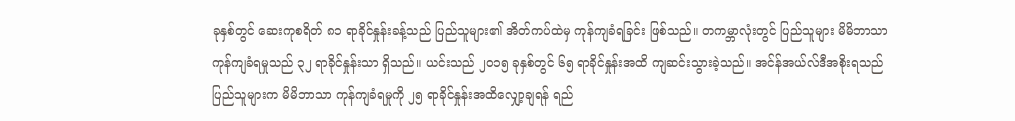ခုနှစ်တွင် ဆေးကုစရိတ် ၈၁ ရာခိုင်နှုန်းခန့်သည် ပြည်သူများ၏ အိတ်ကပ်ထဲမှ ကုန်ကျခံရခြင်း ဖြစ်သည်။ တကမ္ဘာလုံးတွင် ပြည်သူများ မိမိဘာသာ ကုန်ကျခံရမှုသည် ၃၂ ရာခိုင်နှုန်းသာ ရှိသည်။ ယင်းသည် ၂၀၁၅ ခုနှစ်တွင် ၆၅ ရာခိုင်နှုန်းအထိ ကျဆင်းသွားခဲ့သည်။ အင်န်အယ်လ်ဒီအစိုးရသည် ပြည်သူများက မိမိဘာသာ ကုန်ကျခံရမှုကို ၂၅ ရာခိုင်နှုန်းအထိလျှော့ချရန် ရည်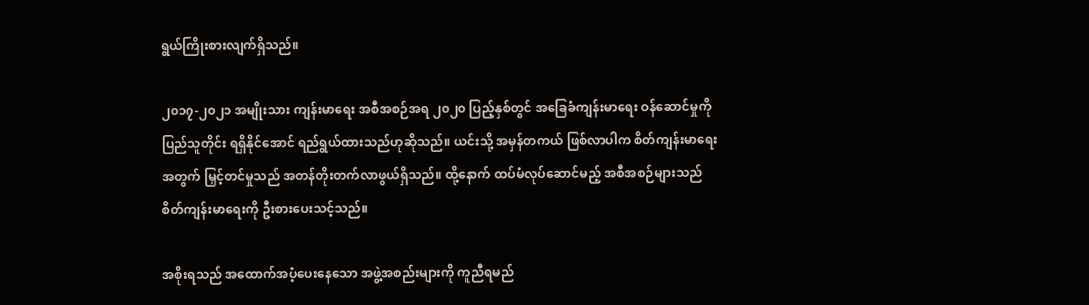ရွယ်ကြိုးစားလျက်ရှိသည်။

၂၀၁၇-၂၀၂၁ အမျိုးသား ကျန်းမာရေး အစီအစဉ်အရ ၂၀၂၀ ပြည့်နှစ်တွင် အခြေခံကျန်းမာရေး ဝန်ဆောင်မှုကို ပြည်သူတိုင်း ရရှိနိုင်အောင် ရည်ရွယ်ထားသည်ဟုဆိုသည်။ ယင်းသို့ အမှန်တကယ် ဖြစ်လာပါက စိတ်ကျန်းမာရေးအတွက် မြှင့်တင်မှုသည် အတန်တိုးတက်လာဖွယ်ရှိသည်။ ထို့နောက် ထပ်မံလုပ်ဆောင်မည့် အစီအစဉ်များသည် စိတ်ကျန်းမာရေးကို ဦးစားပေးသင့်သည်။

အစိုးရသည် အထောက်အပံ့ပေးနေသော အဖွဲ့အစည်းများကို ကူညီရမည်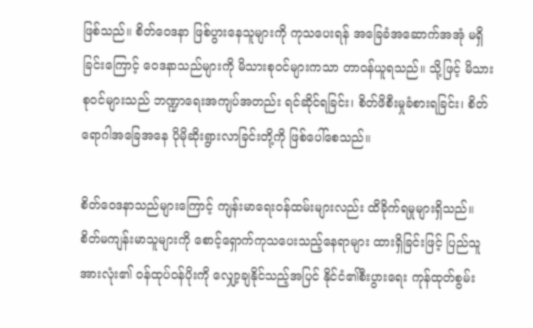ဖြစ်သည်။ စိတ်ဝေဒနာ ဖြစ်ပွားနေသူများကို ကုသပေးရန် အခြေခံအဆောက်အအုံ မရှိခြင်းကြောင့် ဝေဒနာသည်များကို မိသားစုဝင်များကသာ တာဝန်ယူရသည်။ သို့ဖြင့် မိသားစုဝင်များသည် ဘဏ္ဍာရေးအကျပ်အတည်း ရင်ဆိုင်ရခြင်း၊ စိတ်ဖိစီးမှုခံစားရခြင်း၊ စိတ်ရောဂါအခြေအနေ ပိုမိုဆိုးရွားလာခြင်းတို့ကို ဖြစ်ပေါ်စေသည်။

စိတ်ဝေဒနာသည်များကြောင့် ကျန်းမာရေးဝန်ထမ်းများလည်း ထိခိုက်ရမှုများရှိသည်။ စိတ်မကျန်းမာသူများကို စောင့်ရှောက်ကုသပေးသည့်နေရာများ ထားရှိခြင်းဖြင့် ပြည်သူအားလုံး၏ ဝန်ထုပ်ဝန်ပိုးကို လျှော့ချနိုင်သည့်အပြင် နိုင်ငံ၏စီးပွားရေး ကုန်ထုတ်စွမ်း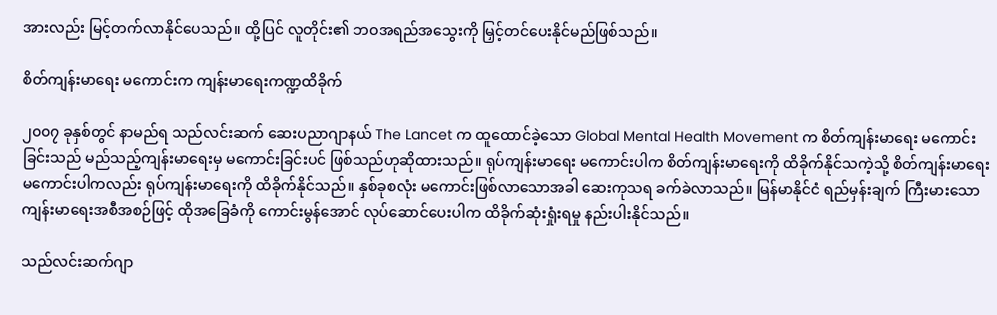အားလည်း မြင့်တက်လာနိုင်ပေသည်။ ထို့ပြင် လူတိုင်း၏ ဘဝအရည်အသွေးကို မြှင့်တင်ပေးနိုင်မည်ဖြစ်သည်။

စိတ်ကျန်းမာရေး မကောင်းက ကျန်းမာရေးကဏ္ဍထိခိုက်

၂၀၀၇ ခုနှစ်တွင် နာမည်ရ သည်လင်းဆက် ဆေးပညာဂျာနယ် The Lancet က ထူထောင်ခဲ့သော Global Mental Health Movement က စိတ်ကျန်းမာရေး မကောင်းခြင်းသည် မည်သည့်ကျန်းမာရေးမှ မကောင်းခြင်းပင် ဖြစ်သည်ဟုဆိုထားသည်။ ရုပ်ကျန်းမာရေး မကောင်းပါက စိတ်ကျန်းမာရေးကို ထိခိုက်နိုင်သကဲ့သို့ စိတ်ကျန်းမာရေး မကောင်းပါကလည်း ရုပ်ကျန်းမာရေးကို ထိခိုက်နိုင်သည်။ နှစ်ခုစလုံး မကောင်းဖြစ်လာသောအခါ ဆေးကုသရ ခက်ခဲလာသည်။ မြန်မာနိုင်ငံ ရည်မှန်းချက် ကြီးမားသော ကျန်းမာရေးအစီအစဉ်ဖြင့် ထိုအခြေခံကို ကောင်းမွန်အောင် လုပ်ဆောင်ပေးပါက ထိခိုက်ဆုံးရှုံးရမှု နည်းပါးနိုင်သည်။

သည်လင်းဆက်ဂျာ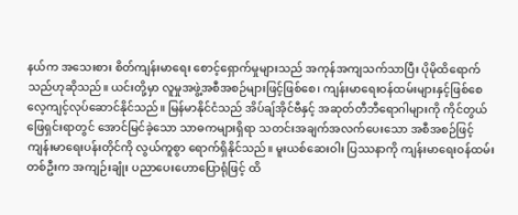နယ်က အသေးစား စိတ်ကျန်းမာရေး စောင့်ရှောက်မှုများသည် အကုန်အကျသက်သာပြီး ပိုမိုထိရောက်သည်ဟုဆိုသည်။ ယင်းတို့မှာ လူမှုအဖွဲ့အစီအစဉ်များဖြင့်ဖြစ်စေ၊ ကျန်းမာရေးဝန်ထမ်းများနှင့်ဖြစ်စေ လေ့ကျင့်လုပ်ဆောင်နိုင်သည်။ မြန်မာနိုင်ငံသည် အိပ်ချ်အိုင်ဗီနှင့် အဆုတ်တီဘီရောဂါများကို ကိုင်တွယ်ဖြေရှင်းရာတွင် အောင်မြင်ခဲ့သော သာဓကများရှိရာ သတင်းအချက်အလက်ပေးသော အစီအစဉ်ဖြင့် ကျန်းမာရေးပန်းတိုင်ကို လွယ်ကူစွာ ရောက်ရှိနိုင်သည်။ မူးယစ်ဆေးဝါး ပြဿနာကို ကျန်းမာရေးဝန်ထမ်း တစ်ဦးက အကျဉ်းချုံး ပညာပေးဟောပြောရုံဖြင့် ထိ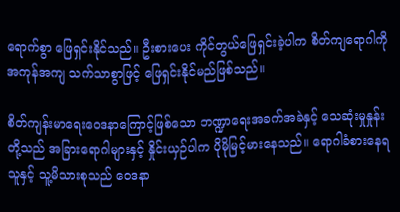ရောက်စွာ ဖြေရှင်းနိုင်သည်။ ဦးစားပေး ကိုင်တွယ်ဖြေရှင်းခဲ့ပါက စိတ်ကျရောဂါကို အကုန်အကျ သက်သာစွာဖြင့် ဖြေရှင်းနိုင်မည်ဖြစ်သည်။

စိတ်ကျန်းမာရေးဝေဒနာကြောင့်ဖြစ်သော ဘဏ္ဍာရေးအခက်အခဲနှင့် သေဆုံးမှုနှုန်းတို့သည် အခြားရောဂါများနှင့် နှိုင်းယှဉ်ပါက ပိုမိုမြင့်မားနေသည်။ ရောဂါခံစားနေရသူနှင့် သူ့မိသားစုသည် ဝေဒနာ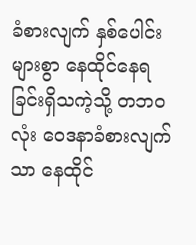ခံစားလျက် နှစ်ပေါင်းများစွာ နေထိုင်နေရခြင်းရှိသကဲ့သို့ တဘဝလုံး ဝေဒနာခံစားလျက်သာ နေထိုင်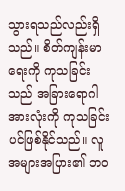သွားရသည်လည်းရှိသည်။ စိတ်ကျန်းမာရေးကို ကုသခြင်းသည် အခြားရောဂါအားလုံးကို ကုသခြင်းပင်ဖြစ်နိုင်သည်။ လူအများအပြား၏ ဘဝ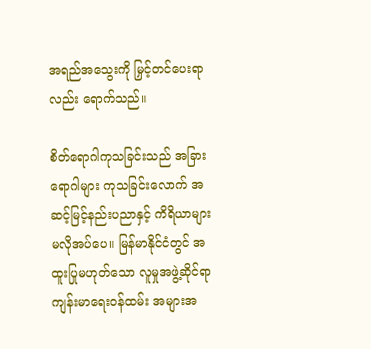အရည်အသွေးကို မြှင့်တင်ပေးရာလည်း ရောက်သည်။

စိတ်ရောဂါကုသခြင်းသည် အခြားရောဂါများ ကုသခြင်းလောက် အဆင့်မြင့်နည်းပညာနှင့် ကိရိယာများ မလိုအပ်ပေ။ မြန်မာနိုင်ငံတွင် အထူးပြုမဟုတ်သော လူမှုအဖွဲ့ဆိုင်ရာ ကျန်းမာရေးဝန်ထမ်း အများအ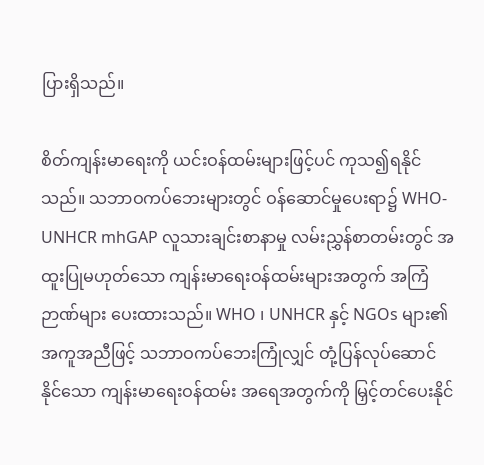ပြားရှိသည်။

စိတ်ကျန်းမာရေးကို ယင်းဝန်ထမ်းများဖြင့်ပင် ကုသ၍ရနိုင်သည်။ သဘာဝကပ်ဘေးများတွင် ဝန်ဆောင်မှုပေးရာ၌ WHO-UNHCR mhGAP လူသားချင်းစာနာမှု လမ်းညွှန်စာတမ်းတွင် အထူးပြုမဟုတ်သော ကျန်းမာရေးဝန်ထမ်းများအတွက် အကြံဉာဏ်များ ပေးထားသည်။ WHO ၊ UNHCR နှင့် NGOs များ၏ အကူအညီဖြင့် သဘာဝကပ်ဘေးကြုံလျှင် တုံ့ပြန်လုပ်ဆောင်နိုင်သော ကျန်းမာရေးဝန်ထမ်း အရေအတွက်ကို မြှင့်တင်ပေးနိုင်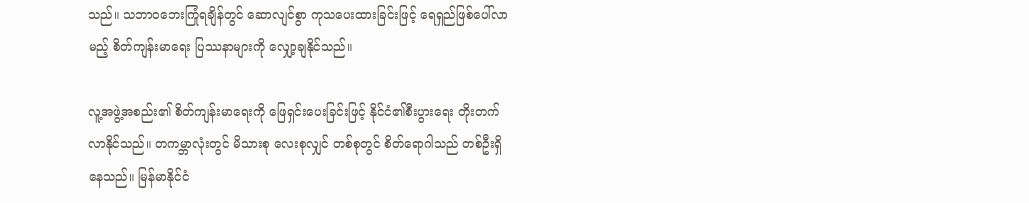သည်။ သဘာဝဘေးကြုံရချိန်တွင် ဆောလျင်စွာ ကုသပေးထားခြင်းဖြင့် ရေရှည်ဖြစ်ပေါ်လာမည့် စိတ်ကျန်းမာရေး ပြဿနာများကို လျှော့ချနိုင်သည်။

လူ့အဖွဲ့အစည်း၏ စိတ်ကျန်းမာရေးကို ဖြေရှင်းပေးခြင်းဖြင့် နိုင်ငံ၏စီးပွားရေး တိုးတက်လာနိုင်သည်။ တကမ္ဘာလုံးတွင် မိသားစု လေးစုလျှင် တစ်စုတွင် စိတ်ရောဂါသည် တစ်ဦးရှိနေသည်။ မြန်မာနိုင်ငံ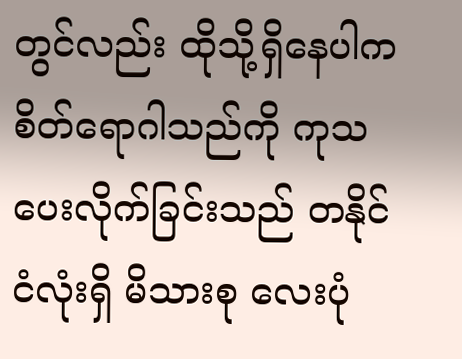တွင်လည်း ထိုသို့ရှိနေပါက စိတ်ရောဂါသည်ကို ကုသပေးလိုက်ခြင်းသည် တနိုင်ငံလုံးရှိ မိသားစု လေးပုံ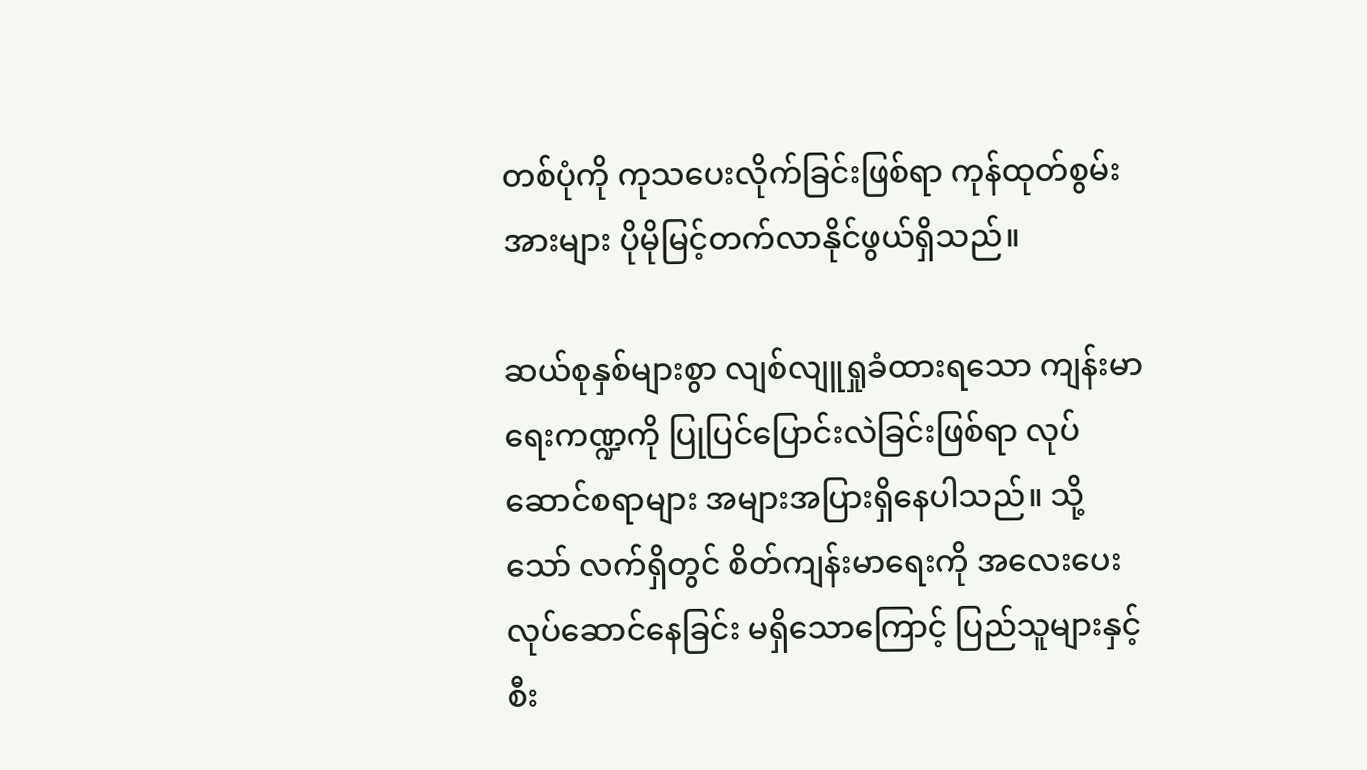တစ်ပုံကို ကုသပေးလိုက်ခြင်းဖြစ်ရာ ကုန်ထုတ်စွမ်းအားများ ပိုမိုမြင့်တက်လာနိုင်ဖွယ်ရှိသည်။

ဆယ်စုနှစ်များစွာ လျစ်လျူရှုခံထားရသော ကျန်းမာရေးကဏ္ဍကို ပြုပြင်ပြောင်းလဲခြင်းဖြစ်ရာ လုပ်ဆောင်စရာများ အများအပြားရှိနေပါသည်။ သို့သော် လက်ရှိတွင် စိတ်ကျန်းမာရေးကို အလေးပေး လုပ်ဆောင်နေခြင်း မရှိသောကြောင့် ပြည်သူများနှင့်စီး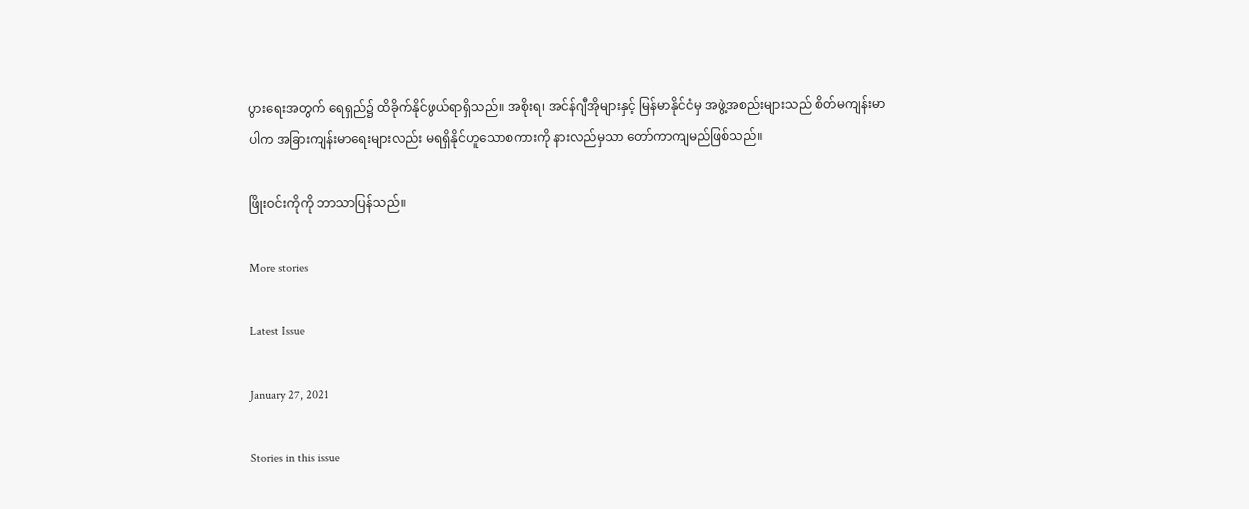ပွားရေးအတွက် ရေရှည်၌ ထိခိုက်နိုင်ဖွယ်ရာရှိသည်။ အစိုးရ၊ အင်န်ဂျီအိုများနှင့် မြန်မာနိုင်ငံမှ အဖွဲ့အစည်းများသည် စိတ်မကျန်းမာပါက အခြားကျန်းမာရေးများလည်း မရရှိနိုင်ဟူသောစကားကို နားလည်မှသာ တော်ကာကျမည်ဖြစ်သည်။

ဖြိုးဝင်းကိုကို ဘာသာပြန်သည်။

More stories

Latest Issue

January 27, 2021

Stories in this issue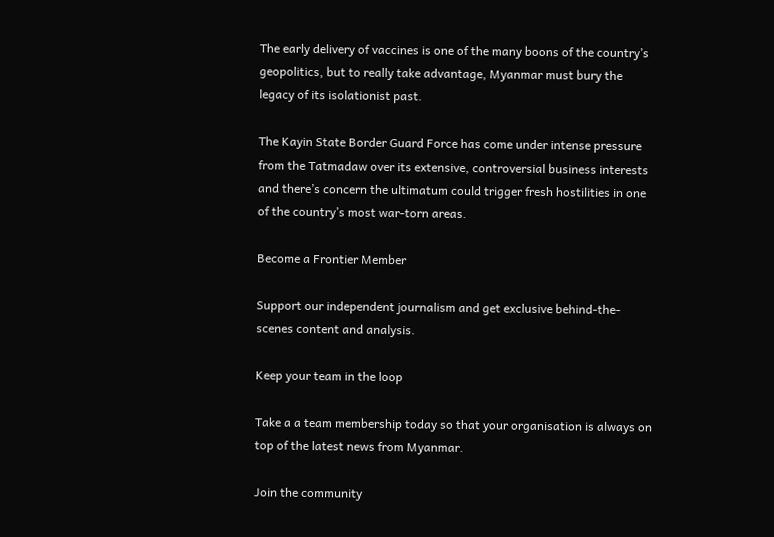The early delivery of vaccines is one of the many boons of the country’s geopolitics, but to really take advantage, Myanmar must bury the legacy of its isolationist past.

The Kayin State Border Guard Force has come under intense pressure from the Tatmadaw over its extensive, controversial business interests and there’s concern the ultimatum could trigger fresh hostilities in one of the country’s most war-torn areas.

Become a Frontier Member

Support our independent journalism and get exclusive behind-the-scenes content and analysis.

Keep your team in the loop

Take a a team membership today so that your organisation is always on top of the latest news from Myanmar.

Join the community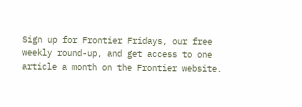Sign up for Frontier Fridays, our free weekly round-up, and get access to one article a month on the Frontier website.